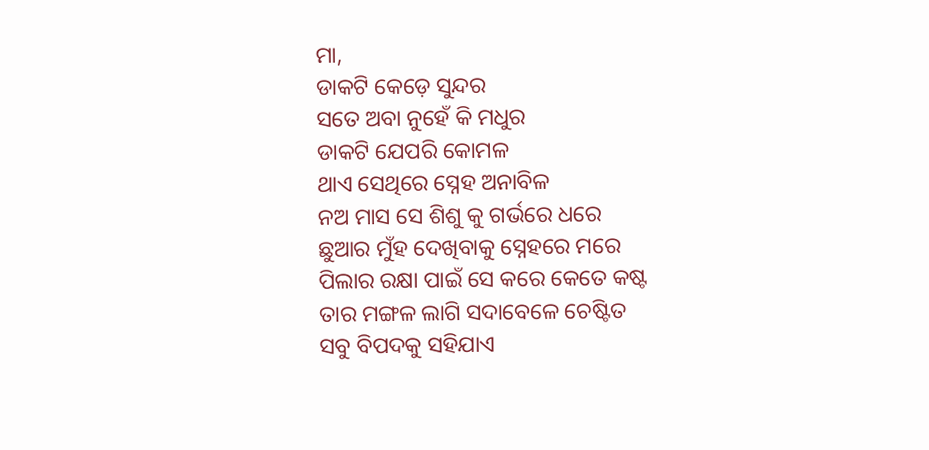ମା,
ଡାକଟି କେଡ଼େ ସୁନ୍ଦର
ସତେ ଅବା ନୁହେଁ କି ମଧୁର
ଡାକଟି ଯେପରି କୋମଳ
ଥାଏ ସେଥିରେ ସ୍ନେହ ଅନାବିଳ
ନଅ ମାସ ସେ ଶିଶୁ କୁ ଗର୍ଭରେ ଧରେ
ଛୁଆର ମୁଁହ ଦେଖିବାକୁ ସ୍ନେହରେ ମରେ
ପିଲାର ରକ୍ଷା ପାଇଁ ସେ କରେ କେତେ କଷ୍ଟ
ତାର ମଙ୍ଗଳ ଲାଗି ସଦାବେଳେ ଚେଷ୍ଟିତ
ସବୁ ବିପଦକୁ ସହିଯାଏ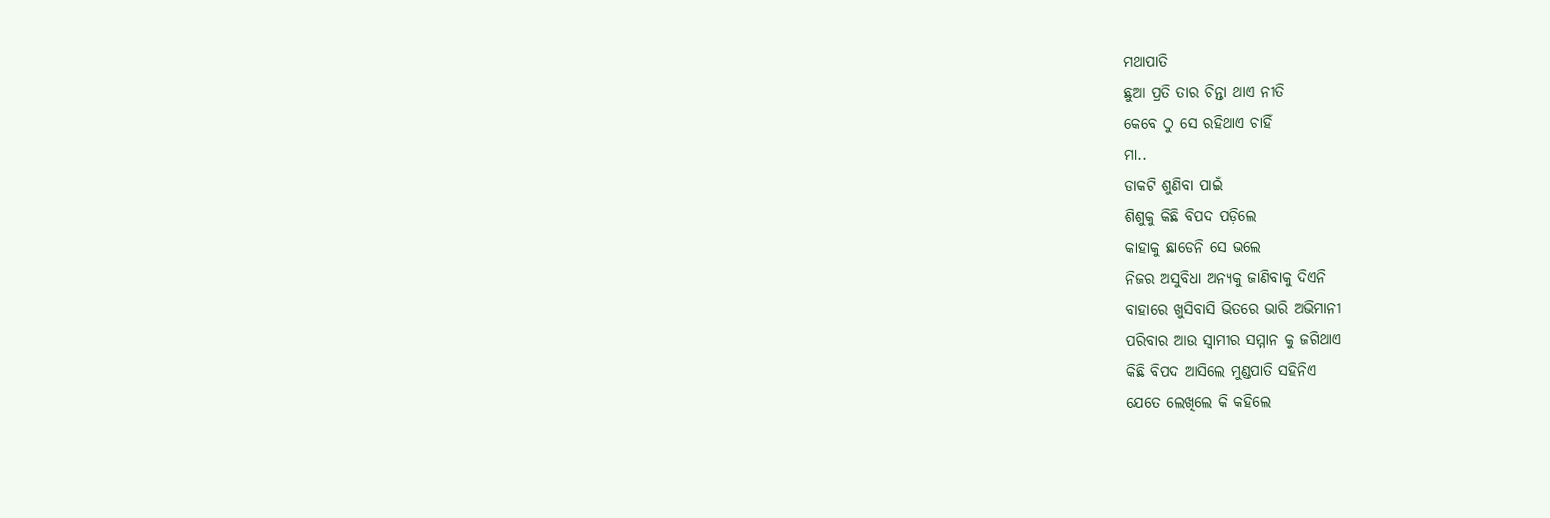ମଥାପାତି
ଛୁଆ ପ୍ରତି ତାର ଚିନ୍ତା ଥାଏ ନୀତି
କେବେ ଠୁ ସେ ରହିଥାଏ ଚାହିଁ
ମା..
ଡାକଟି ଶୁଣିବା ପାଇଁ
ଶିଶୁକୁ କିଛି ବିପଦ ପଡ଼ିଲେ
କାହାକୁ ଛାଡେନି ସେ ଭଲେ
ନିଜର ଅସୁବିଧା ଅନ୍ୟକୁ ଜାଣିବାକୁ ଦିଏନି
ବାହାରେ ଖୁସିବାସି ଭିତରେ ଭାରି ଅଭିମାନୀ
ପରିବାର ଆଉ ସ୍ବାମୀର ସମ୍ମାନ କୁ ଜଗିଥାଏ
କିଛି ବିପଦ ଆସିଲେ ମୁଣ୍ଡପାତି ସହିନିଏ
ଯେତେ ଲେଖିଲେ କି କହିଲେ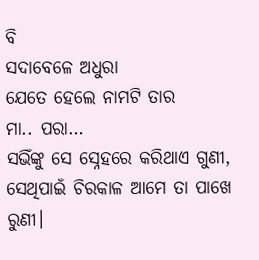ବି
ସଦାବେଳେ ଅଧୁରା
ଯେତେ ହେଲେ ନାମଟି ତାର
ମା.. ପରା…
ସଭିଁଙ୍କୁ ସେ ସ୍ନେହରେ କରିଥାଏ ଗୁଣୀ,
ସେଥିପାଇଁ ଚିରକାଳ ଆମେ ତା ପାଖେ ରୁଣୀ।